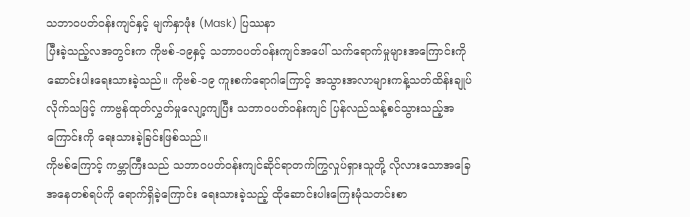သဘာဝပတ်ဝန်းကျင်နှင့် မျက်နှာဖုံး (Mask) ပြဿနာ
ပြီးခဲ့သည့်လအတွင်းက ကိုဗစ်-၁၉နှင့် သဘာဝပတ်ဝန်းကျင်အပေါ် သက်ရောက်မှုများအကြောင်းကို ဆောင်းပါးရေးသားခဲ့သည်။ ကိုဗစ်-၁၉ ကူးစက်ရောဂါကြောင့် အသွားအလာများကန့်သတ်ထိန်းချုပ်လိုက်သဖြင့် ကာဗွန်ထုတ်လွှတ်မှုလျော့ကျပြီး သဘာဝပတ်ဝန်းကျင် ပြန်လည်သန့်စင်သွားသည့်အကြောင်းကို ရေးသားခဲ့ခြင်းဖြစ်သည်။
ကိုဗစ်ကြောင့် ကမ္ဘာကြီးသည် သဘာဝပတ်ဝန်းကျင်ဆိုင်ရာတက်ကြွလှုပ်ရှားသူတို့ လိုလားသောအခြေအနေတစ်ရပ်ကို ရောက်ရှိခဲ့ကြောင်း ရေးသားခဲ့သည့် ထိုဆောင်းပါးကြေးမုံသတင်းစာ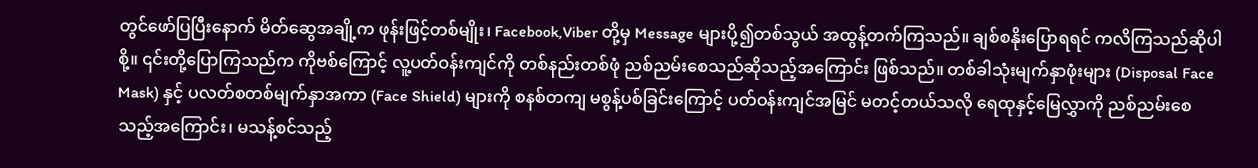တွင်ဖော်ပြပြီးနောက် မိတ်ဆွေအချို့က ဖုန်းဖြင့်တစ်မျိုး၊ Facebook,Viber တို့မှ Message များပို့၍တစ်သွယ် အထွန့်တက်ကြသည်။ ချစ်စနိုးပြောရရင် ကလိကြသည်ဆိုပါစို့။ ၎င်းတို့ပြောကြသည်က ကိုဗစ်ကြောင့် လူ့ပတ်ဝန်းကျင်ကို တစ်နည်းတစ်ဖုံ ညစ်ညမ်းစေသည်ဆိုသည့်အကြောင်း ဖြစ်သည်။ တစ်ခါသုံးမျက်နှာဖုံးများ (Disposal Face Mask) နှင့် ပလတ်စတစ်မျက်နှာအကာ (Face Shield) များကို စနစ်တကျ မစွန့်ပစ်ခြင်းကြောင့် ပတ်ဝန်းကျင်အမြင် မတင့်တယ်သလို ရေထုနှင့်မြေလွှာကို ညစ်ညမ်းစေသည့်အကြောင်း၊ မသန့်စင်သည့်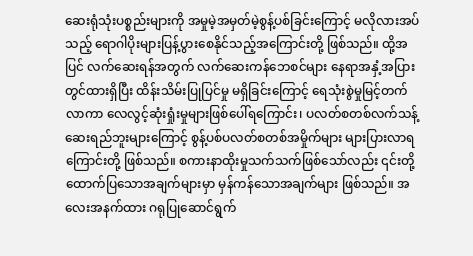ဆေးရုံသုံးပစ္စည်းများကို အမှုမဲ့အမှတ်မဲ့စွန့်ပစ်ခြင်းကြောင့် မလိုလားအပ်သည့် ရောဂါပိုးများပြန့်ပွားစေနိုင်သည့်အကြောင်းတို့ ဖြစ်သည်။ ထို့အပြင် လက်ဆေးရန်အတွက် လက်ဆေးကန်ဘေစင်များ နေရာအနှံ့အပြားတွင်ထားရှိပြီး ထိန်းသိမ်းပြုပြင်မှု မရှိခြင်းကြောင့် ရေသုံးစွဲမှုမြင့်တက်လာကာ လေလွင့်ဆုံးရှုံးမှုများဖြစ်ပေါ်ရကြောင်း၊ ပလတ်စတစ်လက်သန့်ဆေးရည်ဘူးများကြောင့် စွန့်ပစ်ပလတ်စတစ်အမှိုက်များ များပြားလာရကြောင်းတို့ ဖြစ်သည်။ စကားနာထိုးမှုသက်သက်ဖြစ်သော်လည်း ၎င်းတို့ထောက်ပြသောအချက်များမှာ မှန်ကန်သောအချက်များ ဖြစ်သည်။ အလေးအနက်ထား ဂရုပြုဆောင်ရွက်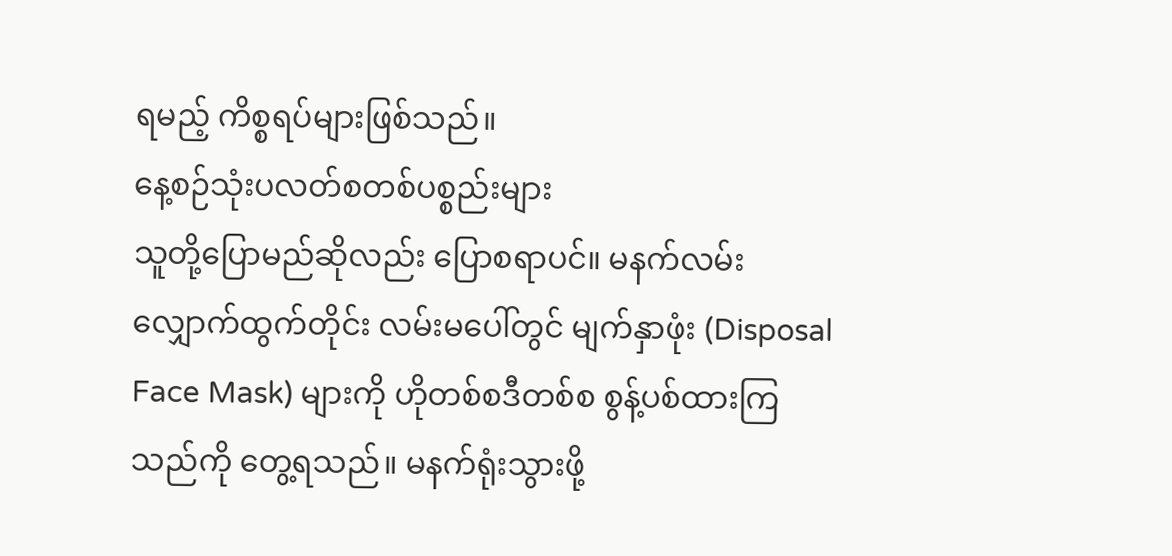ရမည့် ကိစ္စရပ်များဖြစ်သည်။
နေ့စဉ်သုံးပလတ်စတစ်ပစ္စည်းများ
သူတို့ပြောမည်ဆိုလည်း ပြောစရာပင်။ မနက်လမ်းလျှောက်ထွက်တိုင်း လမ်းမပေါ်တွင် မျက်နှာဖုံး (Disposal Face Mask) များကို ဟိုတစ်စဒီတစ်စ စွန့်ပစ်ထားကြသည်ကို တွေ့ရသည်။ မနက်ရုံးသွားဖို့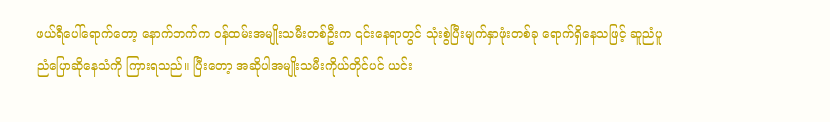ဖယ်ရီပေါ်ရောက်တော့ နောက်ဘက်က ဝန်ထမ်းအမျိုးသမီးတစ်ဦးက ၎င်းနေရာတွင် သုံးစွဲပြီးမျက်နှာဖုံးတစ်ခု ရောက်ရှိနေသဖြင့် ဆူညံပူညံပြောဆိုနေသံကို ကြားရသည်။ ပြီးတော့ အဆိုပါအမျိုးသမီးကိုယ်တိုင်ပင် ယင်း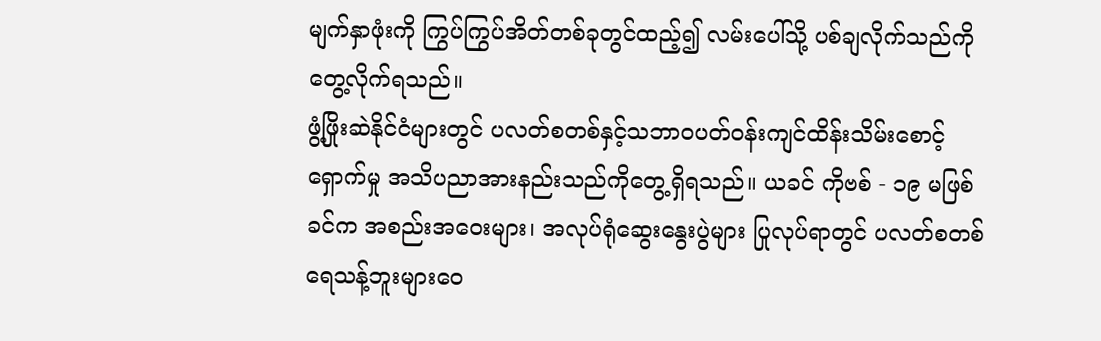မျက်နှာဖုံးကို ကြွပ်ကြွပ်အိတ်တစ်ခုတွင်ထည့်၍ လမ်းပေါ်သို့ ပစ်ချလိုက်သည်ကို တွေ့လိုက်ရသည်။
ဖွံ့ဖြိုးဆဲနိုင်ငံများတွင် ပလတ်စတစ်နှင့်သဘာဝပတ်ဝန်းကျင်ထိန်းသိမ်းစောင့်ရှောက်မှု အသိပညာအားနည်းသည်ကိုတွေ့ရှိရသည်။ ယခင် ကိုဗစ် - ၁၉ မဖြစ်ခင်က အစည်းအဝေးများ၊ အလုပ်ရုံဆွေးနွေးပွဲများ ပြုလုပ်ရာတွင် ပလတ်စတစ်ရေသန့်ဘူးများဝေ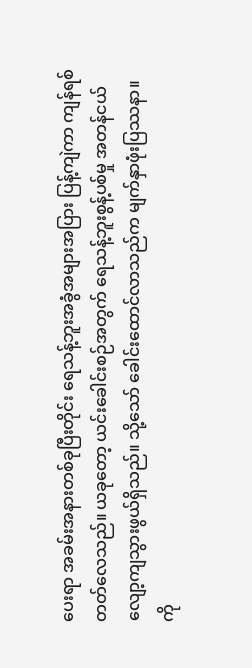ပေးရာ အခမ်းအနားတစ်ခုပြီးတိုင်း ရေသန့်ဘူးအခွံအများအပြား ပြန့်ကျဲကာ ကျန်ရစ်တတ်လေသည်။ ယခုတော့ ယင်းခေါင်းစဉ်အတွက် ရေသန့်ဘူးစွန့်ပစ်မှု အတန်ငယ်လျော့ကျသွားဖွယ်ရှိသည်။ သို့သော် ခေါင်းထောင်လာသည်က မျက်နှာဖုံးပြဿနာ။
ကို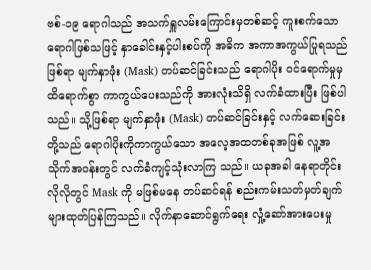ဗစ်-၁၉ ရောဂါသည် အသက်ရှူလမ်းကြောင်းမှတစ်ဆင့် ကူးစက်သောရောဂါဖြစ်သဖြင့် နှာခေါင်းနှင့်ပါးစပ်ကို အဓိက အကာအကွယ်ပြုရသည်ဖြစ်ရာ မျက်နှာဖုံး (Mask) တပ်ဆင်ခြင်းသည် ရောဂါပိုး ဝင်ရောက်မှုမှ ထိရောက်စွာ ကာကွယ်ပေးသည်ကို အားလုံးသိရှိ လက်ခံထားပြီး ဖြစ်ပါသည်။ သို့ဖြစ်ရာ မျက်နှာဖုံး (Mask) တပ်ဆင်ခြင်းနှင့် လက်ဆေးခြင်းတို့သည် ရောဂါပိုးကိုကာကွယ်သော အလေ့အထတစ်ခုအဖြစ် လူ့အသိုက်အဝန်းတွင် လက်ခံကျင့်သုံးလာကြ သည်။ ယခုအခါ နေရာတိုင်းလိုလိုတွင် Mask ကို မဖြစ်မနေ တပ်ဆင်ရန် စည်းကမ်းသတ်မှတ်ချက်များထုတ်ပြန်ကြသည်။ လိုက်နာဆောင်ရွက်ရေး လှုံ့ဆော်အားပေးမှု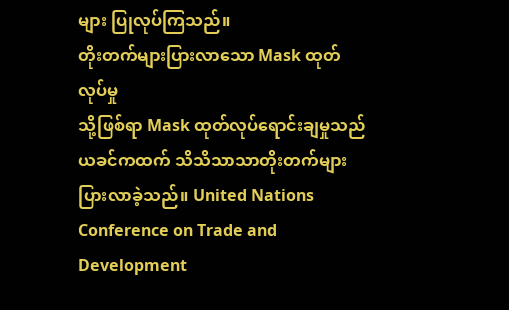များ ပြုလုပ်ကြသည်။
တိုးတက်များပြားလာသော Mask ထုတ်လုပ်မှု
သို့ဖြစ်ရာ Mask ထုတ်လုပ်ရောင်းချမှုသည် ယခင်ကထက် သိသိသာသာတိုးတက်များပြားလာခဲ့သည်။ United Nations Conference on Trade and Development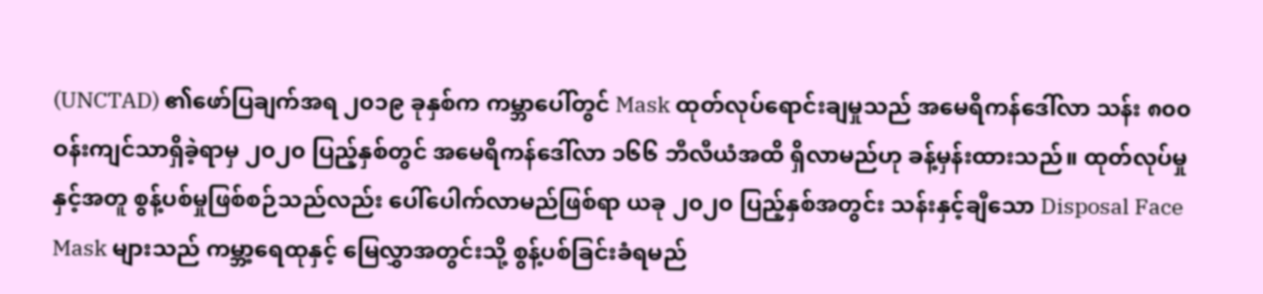(UNCTAD) ၏ဖော်ပြချက်အရ ၂၀၁၉ ခုနှစ်က ကမ္ဘာပေါ်တွင် Mask ထုတ်လုပ်ရောင်းချမှုသည် အမေရိကန်ဒေါ်လာ သန်း ၈၀၀ ဝန်းကျင်သာရှိခဲ့ရာမှ ၂၀၂၀ ပြည့်နှစ်တွင် အမေရိကန်ဒေါ်လာ ၁၆၆ ဘီလီယံအထိ ရှိလာမည်ဟု ခန့်မှန်းထားသည်။ ထုတ်လုပ်မှုနှင့်အတူ စွန့်ပစ်မှုဖြစ်စဉ်သည်လည်း ပေါ်ပေါက်လာမည်ဖြစ်ရာ ယခု ၂၀၂၀ ပြည့်နှစ်အတွင်း သန်းနှင့်ချီသော Disposal Face Mask များသည် ကမ္ဘာ့ရေထုနှင့် မြေလွှာအတွင်းသို့ စွန့်ပစ်ခြင်းခံရမည်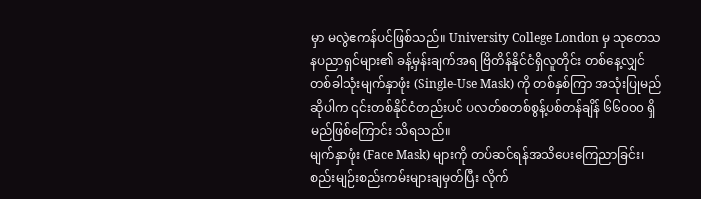မှာ မလွဲဧကန်ပင်ဖြစ်သည်။ University College London မှ သုတေသနပညာရှင်များ၏ ခန့်မှန်းချက်အရ ဗြိတိန်နိုင်ငံရှိလူတိုင်း တစ်နေ့လျှင် တစ်ခါသုံးမျက်နှာဖုံး (Single-Use Mask) ကို တစ်နှစ်ကြာ အသုံးပြုမည်ဆိုပါက ၎င်းတစ်နိုင်ငံတည်းပင် ပလတ်စတစ်စွန့်ပစ်တန်ချိန် ၆၆၀၀၀ ရှိမည်ဖြစ်ကြောင်း သိရသည်။
မျက်နှာဖုံး (Face Mask) များကို တပ်ဆင်ရန်အသိပေးကြေညာခြင်း၊ စည်းမျဉ်းစည်းကမ်းများချမှတ်ပြီး လိုက်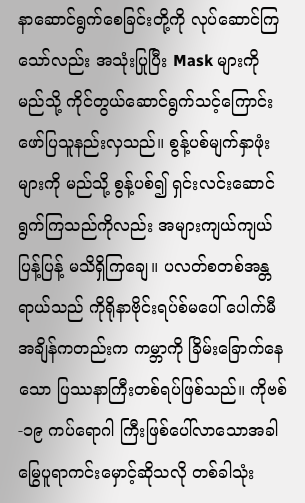နာဆောင်ရွက်စေခြင်းတို့ကို လုပ်ဆောင်ကြသော်လည်း အသုံးပြုပြီး Mask များကို မည်သို့ ကိုင်တွယ်ဆောင်ရွက်သင့်ကြောင်း ဖော်ပြသူနည်းလှသည်။ စွန့်ပစ်မျက်နှာဖုံးများကို မည်သို့ စွန့်ပစ်၍ ရှင်းလင်းဆောင်ရွက်ကြသည်ကိုလည်း အများကျယ်ကျယ်ပြန့်ပြန့် မသိရှိကြချေ။ ပလတ်စတစ်အန္တရာယ်သည် ကိုရိုနာဗိုင်းရပ်စ်မပေါ် ပေါက်မီအချိန်ကတည်းက ကမ္ဘာကို ခြိမ်းခြောက်နေသော ပြဿနာကြီးတစ်ရပ်ဖြစ်သည်။ ကိုဗစ်-၁၉ ကပ်ရောဂါ ကြီးဖြစ်ပေါ်လာသောအခါ မြွေပူရာကင်းမှောင့်ဆိုသလို တစ်ခါသုံး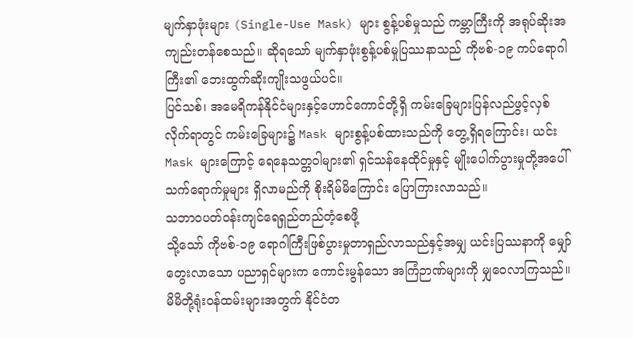မျက်နှာဖုံးများ (Single-Use Mask) များ စွန့်ပစ်မှုသည် ကမ္ဘာကြီးကို အရုပ်ဆိုးအကျည်းတန်စေသည်။ ဆိုရသော် မျက်နှာဖုံးစွန့်ပစ်မှုပြဿနာသည် ကိုဗစ်-၁၉ ကပ်ရောဂါကြီး၏ ဘေးထွက်ဆိုးကျိုးသဖွယ်ပင်။
ပြင်သစ်၊ အမေရိကန်နိုင်ငံများနှင့်ဟောင်ကောင်တို့ရှိ ကမ်းခြေများပြန်လည်ဖွင့်လှစ်လိုက်ရာတွင် ကမ်းခြေများ၌ Mask များစွန့်ပစ်ထားသည်ကို တွေ့ရှိရကြောင်း၊ ယင်း Mask များကြောင့် ရေနေသတ္တဝါများ၏ ရှင်သန်နေထိုင်မှုနှင့် မျိုးပေါက်ပွားမှုတို့အပေါ် သက်ရောက်မှုများ ရှိလာမည်ကို စိုးရိမ်မိကြောင်း ပြောကြားလာသည်။
သဘာဝပတ်ဝန်းကျင်ရေရှည်တည်တံ့စေဖို့
သို့သော် ကိုဗစ်-၁၉ ရောဂါကြီးဖြစ်ပွားမှုတာရှည်လာသည်နှင့်အမျှ ယင်းပြဿနာကို မျှော်တွေးလာသော ပညာရှင်များက ကောင်းမွန်သော အကြံဉာဏ်များကို မျှဝေလာကြသည်။ မိမိတို့ရုံးဝန်ထမ်းများအတွက် နိုင်ငံတ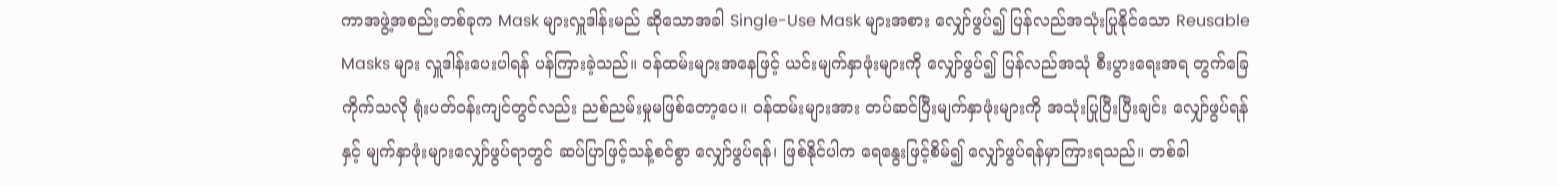ကာအဖွဲ့အစည်းတစ်ခုက Mask များလှူဒါန်းမည် ဆိုသောအခါ Single-Use Mask များအစား လျှော်ဖွပ်၍ ပြန်လည်အသုံးပြုနိုင်သော Reusable Masks များ လှူဒါန်းပေးပါရန် ပန်ကြားခဲ့သည်။ ဝန်ထမ်းများအနေဖြင့် ယင်းမျက်နှာဖုံးများကို လျှော်ဖွပ်၍ ပြန်လည်အသုံ စီးပွားရေးအရ တွက်ခြေကိုက်သလို ရုံးပတ်ဝန်းကျင်တွင်လည်း ညစ်ညမ်းမှုမဖြစ်တော့ပေ။ ဝန်ထမ်းများအား တပ်ဆင်ပြီးမျက်နှာဖုံးများကို အသုံးပြုပြီးပြီးချင်း လျှော်ဖွပ်ရန်နှင့် မျက်နှာဖုံးများလျှော်ဖွပ်ရာတွင် ဆပ်ပြာဖြင့်သန့်စင်စွာ လျှော်ဖွပ်ရန်၊ ဖြစ်နိုင်ပါက ရေနွေးဖြင့်စိမ်၍ လျှော်ဖွပ်ရန်မှာကြားရသည်။ တစ်ခါ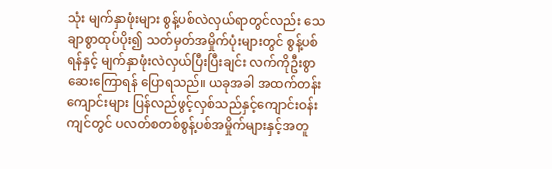သုံး မျက်နှာဖုံးများ စွန့်ပစ်လဲလှယ်ရာတွင်လည်း သေချာစွာထုပ်ပိုး၍ သတ်မှတ်အမှိုက်ပုံးများတွင် စွန့်ပစ်ရန်နှင့် မျက်နှာဖုံးလဲလှယ်ပြီးပြီးချင်း လက်ကိုဦးစွာဆေးကြောရန် ပြောရသည်။ ယခုအခါ အထက်တန်းကျောင်းများ ပြန်လည်ဖွင့်လှစ်သည်နှင့်ကျောင်းဝန်းကျင်တွင် ပလတ်စတစ်စွန့်ပစ်အမှိုက်များနှင့်အတူ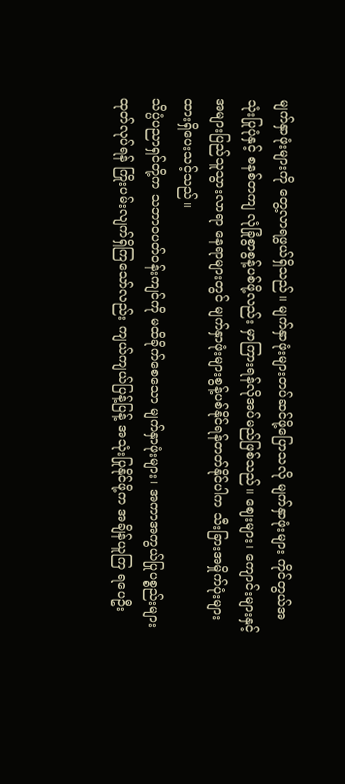မျက်နှာဖုံးများကို တွေ့လာရဖွယ်ရှိသည်။ မျက်နှာဖုံးများတပ်ဆင်ဖို့ပြောသလို မျက်နှာဖုံးများ ကိုင်တွယ်အသုံးပြုပုံနှင့် စနစ်တကျ လုံခြုံစွာစွန့်ပစ်ဖို့လည်း မှာကြားရန်လိုအပ်မည်ဖြစ်သည်။ ဈေးများ၊ ကျောင်းများနှင့် အများပြည်သူသွားလာရာ နေရာများတွင် မျက်နှာဖုံးများစွန့်ပစ်နိုင်ရန်တတ်နိုင်ပါက သီးခြားအမှိုက်ပုံးများ ထားရှိပေးသင့်သည်။
သိပ္ပံပညာရှင်တို့က သဘာဝပတ်ဝန်းကျင်ကို မထိခိုက်စေသော မျက်နှာဖုံးများ၊ အကာအကွယ်ပြုပစ္စည်းများ ထုတ်လုပ်ရန် ကြိုးပမ်းလျက်ရှိကြသော်လည်း ကျယ်ကျယ်ပြန့်ပြန့် အသုံးပြုနိုင်ဖို့က အချိန်ယူကြ ရပေဦး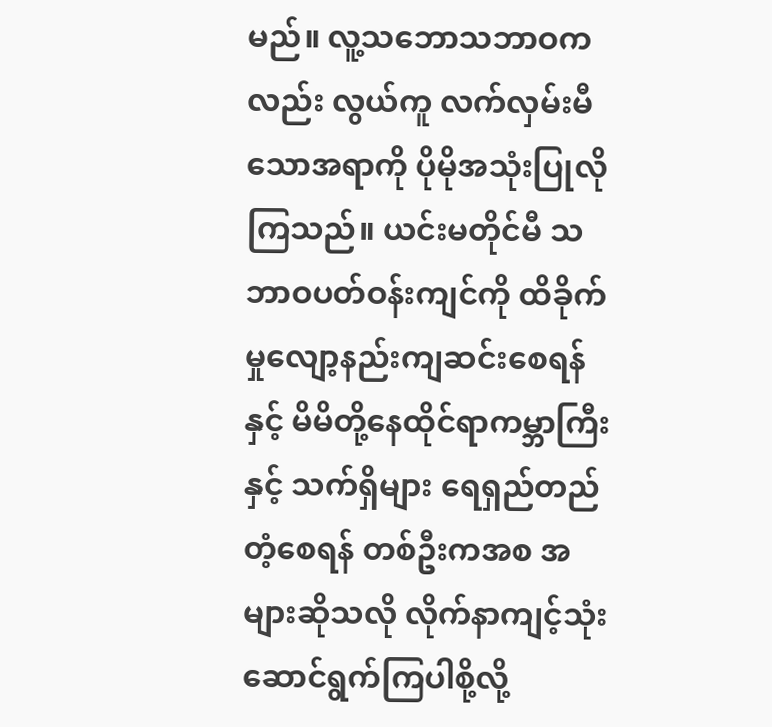မည်။ လူ့သဘောသဘာဝကလည်း လွယ်ကူ လက်လှမ်းမီသောအရာကို ပိုမိုအသုံးပြုလိုကြသည်။ ယင်းမတိုင်မီ သဘာဝပတ်ဝန်းကျင်ကို ထိခိုက်မှုလျော့နည်းကျဆင်းစေရန်နှင့် မိမိတို့နေထိုင်ရာကမ္ဘာကြီးနှင့် သက်ရှိများ ရေရှည်တည်တံ့စေရန် တစ်ဦးကအစ အများဆိုသလို လိုက်နာကျင့်သုံးဆောင်ရွက်ကြပါစို့လို့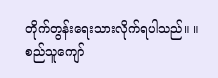တိုက်တွန်းရေးသားလိုက်ရပါသည်။ ။
စည်သူကျော်